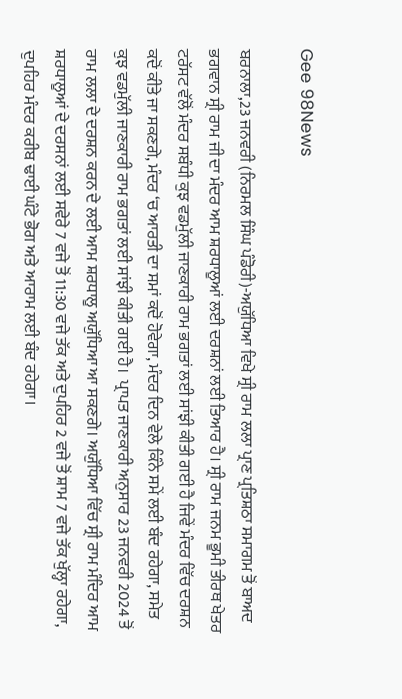Gee 98News

ਬਰਨਾਲਾ,23 ਜਨਵਰੀ (ਨਿਰਮਲ ਸਿੰਘ ਪੰਡੋਰੀ)-ਅਯੁੱਧਿਆ ਵਿਖੇ ਸ੍ਰੀ ਰਾਮ ਲਲਾ ਪ੍ਰਾਣ ਪ੍ਰਤਿਸ਼ਠਾ ਸਮਾਗਮ ਤੋਂ ਬਾਅਦ ਭਗਵਾਨ ਸ੍ਰੀ ਰਾਮ ਜੀ ਦਾ ਮੰਦਰ ਆਮ ਸ਼ਰਧਾਲੂਆਂ ਲਈ ਦਰਸ਼ਨਾਂ ਲਈ ਤਿਆਰ ਹੈ। ਸ੍ਰੀ ਰਾਮ ਜਨਮ ਭੂਮੀ ਤੀਰਥ ਖੇਤਰ ਟਰੱਸਟ ਵੱਲੋਂ ਮੰਦਰ ਸਬੰਧੀ ਕੁਝ ਵਡਮੁੱਲੀ ਜਾਣਕਾਰੀ ਰਾਮ ਭਗਤਾਂ ਲਈ ਸਾਂਝੀ ਕੀਤੀ ਗਈ ਹੈ ਜਿਵੇਂ ਮੰਦਰ ਵਿੱਚ ਦਰਸ਼ਨ ਕਦੋਂ ਕੀਤੇ ਜਾ ਸਕਣਗੇ, ਮੰਦਰ ‘ਚ ਆਰਤੀ ਦਾ ਸਮਾਂ ਕਦੋਂ ਹੋਵੇਗਾ, ਮੰਦਰ ਦਿਨ ਵੇਲੇ ਕਿੰਨੇ ਸਮੇਂ ਲਈ ਬੰਦ ਰਹੇਗਾ, ਸਮੇਤ ਕੁਝ ਵਡਮੁੱਲੀ ਜਾਣਕਾਰੀ ਰਾਮ ਭਗਤਾਂ ਲਈ ਸਾਂਝੀ ਕੀਤੀ ਗਈ ਹੈ। ‌ ਪ੍ਰਾਪਤ ਜਾਣਕਾਰੀ ਅਨੁਸਾਰ 23 ਜਨਵਰੀ 2024 ਤੋਂ ਰਾਮ ਲਲਾ ਦੇ ਦਰਸ਼ਨ ਕਰਨ ਦੇ ਲਈ ਆਮ ਸ਼ਰਧਾਲੂ ਅਯੁੱਧਿਆ ਆ ਸਕਣਗੇ। ਅਯੁੱਧਿਆ ਵਿੱਚ ਸ੍ਰੀ ਰਾਮ ਮੰਦਿਰ ਆਮ ਸ਼ਰਧਾਲੂਆਂ ਦੇ ਦਰਸਨਾਂ ਲਈ ਸਵੇਰੇ 7 ਵਜੇ ਤੋਂ 11:30 ਵਜੇ ਤੱਕ ਅਤੇ ਦੁਪਹਿਰ 2 ਵਜੇ ਤੋਂ ਸ਼ਾਮ 7 ਵਜੇ ਤੱਕ ਖੁੱਲ੍ਹਾ ਰਹੇਗਾ, ਦੁਪਹਿਰ ਮੰਦਰ ਕਰੀਬ ਢਾਈ ਘੰਟੇ ਭੋਗ ਅਤੇ ਆਰਾਮ ਲਈ ਬੰਦ ਰਹੇਗਾ।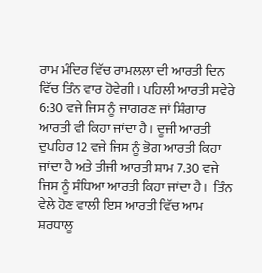ਰਾਮ ਮੰਦਿਰ ਵਿੱਚ ਰਾਮਲਲਾ ਦੀ ਆਰਤੀ ਦਿਨ ਵਿੱਚ ਤਿੰਨ ਵਾਰ ਹੋਵੇਗੀ। ਪਹਿਲੀ ਆਰਤੀ ਸਵੇਰੇ 6:30 ਵਜੇ ਜਿਸ ਨੂੰ ਜਾਗਰਣ ਜਾਂ ਸ਼ਿੰਗਾਰ ਆਰਤੀ ਵੀ ਕਿਹਾ ਜਾਂਦਾ ਹੈ। ਦੂਜੀ ਆਰਤੀ ਦੁਪਹਿਰ 12 ਵਜੇ ਜਿਸ ਨੂੰ ਭੋਗ ਆਰਤੀ ਕਿਹਾ ਜਾਂਦਾ ਹੈ ਅਤੇ ਤੀਜੀ ਆਰਤੀ ਸ਼ਾਮ 7.30 ਵਜੇ ਜਿਸ ਨੂੰ ਸੰਧਿਆ ਆਰਤੀ ਕਿਹਾ ਜਾਂਦਾ ਹੈ। ‌ ਤਿੰਨ ਵੇਲੇ ਹੋਣ ਵਾਲੀ ਇਸ ਆਰਤੀ ਵਿੱਚ ਆਮ ਸ਼ਰਧਾਲੂ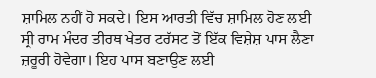ਸ਼ਾਮਿਲ ਨਹੀਂ ਹੋ ਸਕਦੇ। ਇਸ ਆਰਤੀ ਵਿੱਚ ਸ਼ਾਮਿਲ ਹੋਣ ਲਈ ਸ੍ਰੀ ਰਾਮ ਮੰਦਰ ਤੀਰਥ ਖੇਤਰ ਟਰੱਸਟ ਤੋਂ ਇੱਕ ਵਿਸ਼ੇਸ਼ ਪਾਸ ਲੈਣਾ ਜ਼ਰੂਰੀ ਹੋਵੇਗਾ। ਇਹ ਪਾਸ ਬਣਾਉਣ ਲਈ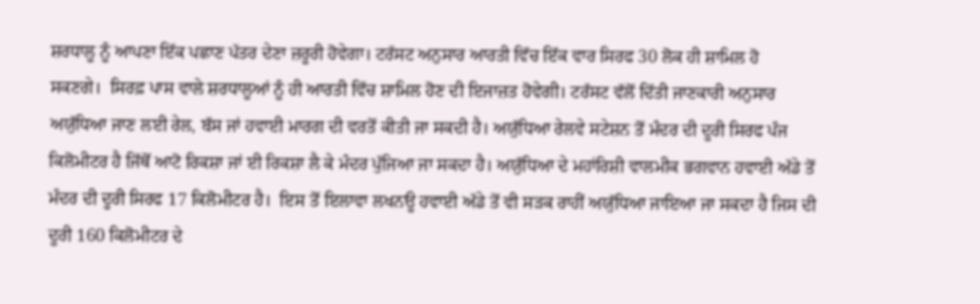ਸ਼ਰਧਾਲੂ ਨੂੰ ਆਪਣਾ ਇੱਕ ਪਛਾਣ ਪੱਤਰ ਦੇਣਾ ਜ਼ਰੂਰੀ ਹੋਵੇਗਾ। ਟਰੱਸਟ ਅਨੁਸਾਰ ਆਰਤੀ ਵਿੱਚ ਇੱਕ ਵਾਰ ਸਿਰਫ 30 ਲੋਕ ਹੀ ਸ਼ਾਮਿਲ ਹੋ ਸਕਣਗੇ। ‌ ਸਿਰਫ਼ ਪਾਸ ਵਾਲੇ ਸ਼ਰਧਾਲੂਆਂ ਨੂੰ ਹੀ ਆਰਤੀ ਵਿੱਚ ਸ਼ਾਮਿਲ ਹੋਣ ਦੀ ਇਜਾਜ਼ਤ ਹੋਵੇਗੀ। ਟਰੱਸਟ ਵੱਲੋਂ ਦਿੱਤੀ ਜਾਣਕਾਰੀ ਅਨੁਸਾਰ ਅਯੁੱਧਿਆ ਜਾਣ ਲਈ ਰੇਲ, ਬੱਸ ਜਾਂ ਹਵਾਈ ਮਾਰਗ ਦੀ ਵਰਤੋਂ ਕੀਤੀ ਜਾ ਸਕਦੀ ਹੈ। ਅਯੁੱਧਿਆ ਰੇਲਵੇ ਸਟੇਸ਼ਨ ਤੋਂ ਮੰਦਰ ਦੀ ਦੂਰੀ ਸਿਰਫ ਪੰਜ ਕਿਲੋਮੀਟਰ ਹੈ ਜਿੱਥੋਂ ਆਟੋ ਰਿਕਸ਼ਾ ਜਾਂ ਈ ਰਿਕਸ਼ਾ ਲੈ ਕੇ ਮੰਦਰ ਪੁੱਜਿਆ ਜਾ ਸਕਦਾ ਹੈ। ‌ਅਯੁੱਧਿਆ ਦੇ ਮਹਾਂਰਿਸ਼ੀ ਵਾਲਮੀਕ ਭਗਵਾਨ ਹਵਾਈ ਅੱਡੇ ਤੋਂ ਮੰਦਰ ਦੀ ਦੂਰੀ ਸਿਰਫ 17 ਕਿਲੋਮੀਟਰ ਹੈ। ‌ ਇਸ ਤੋਂ ਇਲਾਵਾ ਲਖਨਊ ਹਵਾਈ ਅੱਡੇ ਤੋਂ ਵੀ ਸੜਕ ਰਾਹੀਂ ਅਯੁੱਧਿਆ ਜਾਇਆ ਜਾ ਸਕਦਾ ਹੈ ਜਿਸ ਦੀ ਦੂਰੀ 160 ਕਿਲੋਮੀਟਰ ਦੇ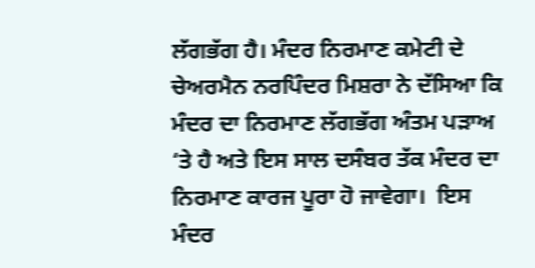ਲੱਗਭੱਗ ਹੈ। ਮੰਦਰ ਨਿਰਮਾਣ ਕਮੇਟੀ ਦੇ ਚੇਅਰਮੈਨ ਨਰਪਿੰਦਰ ਮਿਸ਼ਰਾ ਨੇ ਦੱਸਿਆ ਕਿ ਮੰਦਰ ਦਾ ਨਿਰਮਾਣ ਲੱਗਭੱਗ ਅੰਤਮ ਪੜਾਅ ‘ਤੇ ਹੈ ਅਤੇ ਇਸ ਸਾਲ ਦਸੰਬਰ ਤੱਕ ਮੰਦਰ ਦਾ ਨਿਰਮਾਣ ਕਾਰਜ ਪੂਰਾ ਹੋ ਜਾਵੇਗਾ। ‌ ਇਸ ਮੰਦਰ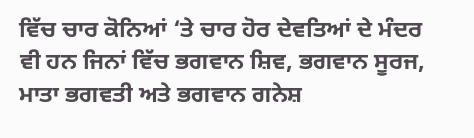ਵਿੱਚ ਚਾਰ ਕੋਨਿਆਂ ‘ਤੇ ਚਾਰ ਹੋਰ ਦੇਵਤਿਆਂ ਦੇ ਮੰਦਰ ਵੀ ਹਨ ਜਿਨਾਂ ਵਿੱਚ ਭਗਵਾਨ ਸ਼ਿਵ, ਭਗਵਾਨ ਸੂਰਜ, ਮਾਤਾ ਭਗਵਤੀ ਅਤੇ ਭਗਵਾਨ ਗਨੇਸ਼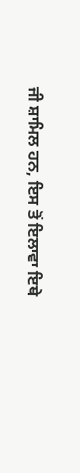ਜੀ ਸ਼ਾਮਿਲ ਹਨ, ਇਸ ਤੋਂ ਇਲਾਵਾ ਇਥੇ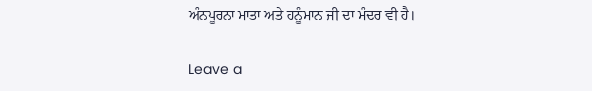ਅੰਨਪੂਰਨਾ ਮਾਤਾ ਅਤੇ ਹਨੂੰਮਾਨ ਜੀ ਦਾ ਮੰਦਰ ਵੀ ਹੈ।

Leave a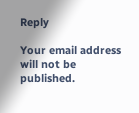Reply

Your email address will not be published.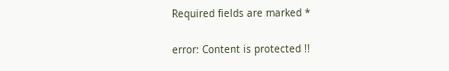Required fields are marked *

error: Content is protected !!